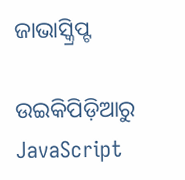ଜାଭାସ୍କ୍ରିପ୍ଟ

ଉଇକିପିଡ଼ିଆ‌ରୁ
JavaScript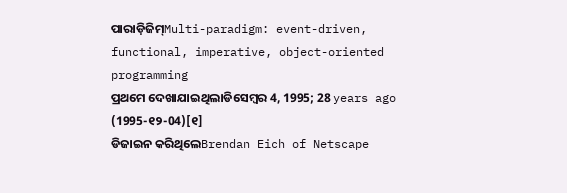ପାରାଡ଼ିଜିମ୍‌Multi-paradigm: event-driven, functional, imperative, object-oriented programming
ପ୍ରଥମେ ଦେଖାଯାଇଥିଲାଡିସେମ୍ବର 4, 1995; 28 years ago (1995-୧୨-04)[୧]
ଡିଜାଇନ କରିଥିଲେBrendan Eich of Netscape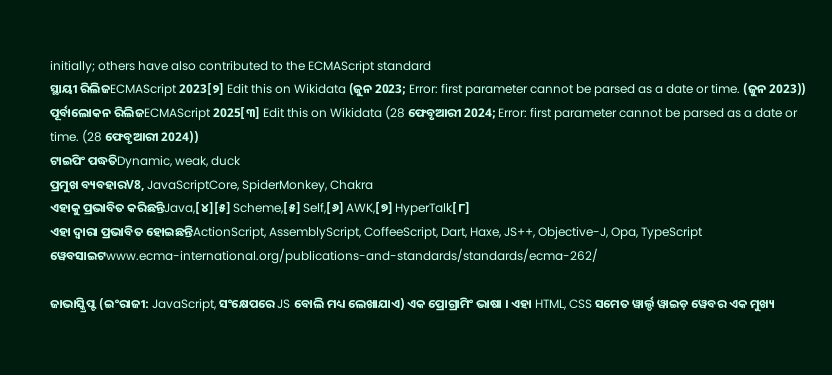initially; others have also contributed to the ECMAScript standard
ସ୍ଥାୟୀ ରିଲିଜECMAScript 2023[୨] Edit this on Wikidata (ଜୁନ 2023; Error: first parameter cannot be parsed as a date or time. (ଜୁନ 2023))
ପୂର୍ବାଲୋକନ ରିଲିଜECMAScript 2025[୩] Edit this on Wikidata (28 ଫେବୃଆରୀ 2024; Error: first parameter cannot be parsed as a date or time. (28 ଫେବୃଆରୀ 2024))
ଟାଇପିଂ ପଦ୍ଧତିDynamic, weak, duck
ପ୍ରମୁଖ ବ୍ୟବହାରV8, JavaScriptCore, SpiderMonkey, Chakra
ଏହାକୁ ପ୍ରଭାବିତ କରିଛନ୍ତିJava,[୪][୫] Scheme,[୫] Self,[୬] AWK,[୭] HyperTalk[୮]
ଏହା ଦ୍ଵାରା ପ୍ରଭାବିତ ହୋଇଛନ୍ତିActionScript, AssemblyScript, CoffeeScript, Dart, Haxe, JS++, Objective-J, Opa, TypeScript
ୱେବସାଇଟwww.ecma-international.org/publications-and-standards/standards/ecma-262/

ଜାଭାସ୍କ୍ରିପ୍ଟ (ଇଂରାଜୀ: JavaScript, ସଂକ୍ଷେପରେ JS ବୋଲି ମଧ୍ୟ ଲେଖାଯାଏ) ଏକ ପ୍ରୋଗ୍ରାମିଂ ଭାଷା । ଏହା HTML, CSS ସମେତ ୱାର୍ଲ୍ଡ ୱାଇଡ଼ ୱେବର ଏକ ମୁଖ୍ୟ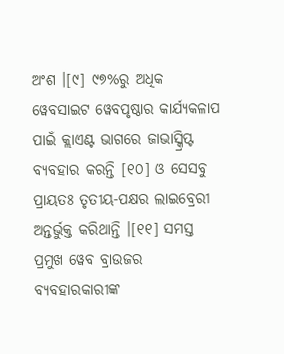ଅଂଶ ।[୯] ୯୭%ରୁ ଅଧିକ ୱେବସାଇଟ ୱେବପୃଷ୍ଠାର କାର୍ଯ୍ୟକଳାପ ପାଇଁ କ୍ଲାଏଣ୍ଟ ଭାଗରେ ଜାଭାସ୍କ୍ରିପ୍ଟ ବ୍ୟବହାର କରନ୍ତି [୧୦] ଓ ସେସବୁ ପ୍ରାୟତଃ ତୃତୀୟ-ପକ୍ଷର ଲାଇବ୍ରେରୀ ଅନ୍ତର୍ଭୁକ୍ତ କରିଥାନ୍ତି ।[୧୧] ସମସ୍ତ ପ୍ରମୁଖ ୱେବ ବ୍ରାଉଜର ବ୍ୟବହାରକାରୀଙ୍କ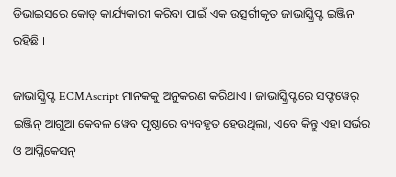ଡିଭାଇସରେ କୋଡ୍ କାର୍ଯ୍ୟକାରୀ କରିବା ପାଇଁ ଏକ ଉତ୍ସର୍ଗୀକୃତ ଜାଭାସ୍କ୍ରିପ୍ଟ ଇଞ୍ଜିନ ରହିଛି ।

ଜାଭାସ୍କ୍ରିପ୍ଟ ECMAscript ମାନକକୁ ଅନୁକରଣ କରିଥାଏ । ଜାଭାସ୍କ୍ରିପ୍ଟରେ ସଫ୍ଟୱେର୍ ଇଞ୍ଜିନ୍ ଆଗୁଆ କେବଳ ୱେବ ପୃଷ୍ଠାରେ ବ୍ୟବହୃତ ହେଉଥିଲା, ଏବେ କିନ୍ତୁ ଏହା ସର୍ଭର ଓ ଆପ୍ଲିକେସନ୍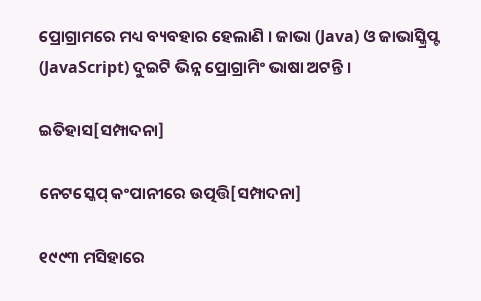ପ୍ରୋଗ୍ରାମରେ ମଧ୍ୟ ବ୍ୟବହାର ହେଲାଣି । ଜାଭା (Java) ଓ ଜାଭାସ୍କ୍ରିପ୍ଟ (JavaScript) ଦୁଇଟି ଭିନ୍ନ ପ୍ରୋଗ୍ରାମିଂ ଭାଷା ଅଟନ୍ତି ।

ଇତିହାସ[ସମ୍ପାଦନା]

ନେଟସ୍କେପ୍ କଂପାନୀରେ ଉତ୍ପତ୍ତି[ସମ୍ପାଦନା]

୧୯୯୩ ମସିହାରେ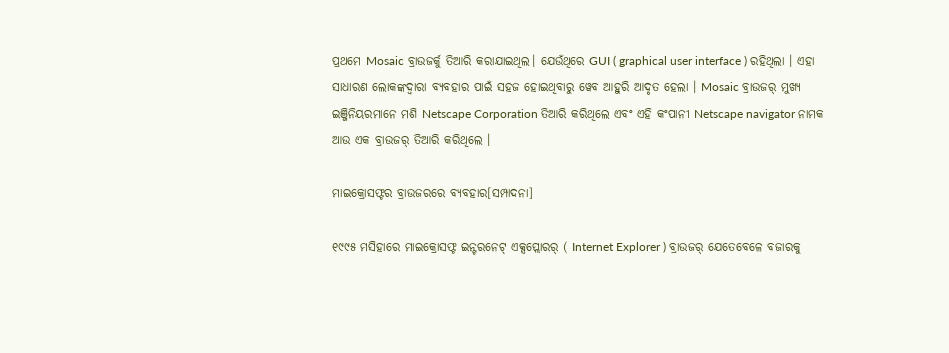ପ୍ରଥମେ Mosaic ବ୍ରାଉଜର୍କୁ ତିଆରି କରାଯାଇଥିଲ। ଯେଉଁଥିରେ GUI ( graphical user interface ) ରହିଥିଲା । ଏହା ସାଧାରଣ ଲୋକଙ୍କଦ୍ୱାରା ବ୍ୟବହାର ପାଇଁ ସହଜ ହୋଇଥିବାରୁ ୱେବ ଆହୁରି ଆଦୃତ ହେଲା । Mosaic ବ୍ରାଉଜର୍ ମୁଖ୍ୟ ଇଞ୍ଜିନିୟର‌ମାନେ ମଶି Netscape Corporation ତିଆରି କରିଥିଲେ ଏବଂ ଏହି କଂପାନୀ Netscape navigator ନାମକ ଆଉ ଏକ ବ୍ରାଉଜର୍ ତିଆରି କରିଥିଲେ ।

ମାଇକ୍ରୋସଫ୍ଟର ବ୍ରାଉଜରରେ ବ୍ୟବହାର[ସମ୍ପାଦନା]

୧୯୯୫ ମସିହାରେ ମାଇକ୍ରୋସଫ୍ଟ ଇନ୍ଟରନେଟ୍ ଏକ୍ସପ୍ଲୋରର୍ ( Internet Explorer ) ବ୍ରାଉଜର୍ ଯେତେବେଳେ ବଜାରକୁ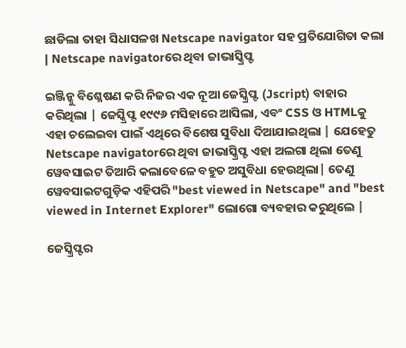ଛାଡିଲା ତାହା ସିଧାସଳଖ Netscape navigator ସହ ପ୍ରତିଯୋଗିତା କଲା | Netscape navigatorରେ ଥିବା ଜାଭାସ୍କ୍ରିପ୍ଟ

ଇଞ୍ଜିନ୍କୁ ବିଶ୍ଳେଷଣ କରି ନିଜର ଏକ ନୂଆ ଜେସ୍କ୍ରିପ୍ଟ (Jscript) ବାହାର କରିଥିଲା | ଜେସ୍କ୍ରିପ୍ଟ ୧୯୯୬ ମସିହାରେ ଆସିଲା, ଏବଂ CSS ଓ HTMLକୁ ଏହା ଚଲେଇବା ପାଇଁ ଏଥିରେ ବିଶେଷ ସୁବିଧା ଦିଆଯାଇଥିଲା | ଯେହେତୁ Netscape navigatorରେ ଥିବା ଜାଭାସ୍କ୍ରିପ୍ଟ ଏହା ଅଲଗା ଥିଲା ତେଣୁ ୱେବସାଇଟ ତିଆରି କଲାବେଳେ ବହୁତ ଅସୁବିଧା ହେଉଥିଲା| ତେଣୁ ୱେବସାଇଟଗୁଡ଼ିକ ଏହିପରି "best viewed in Netscape" and "best viewed in Internet Explorer" ଲୋଗୋ ବ୍ୟବହାର କରୁଥିଲେ |

ଜେସ୍କ୍ରିପ୍ଟର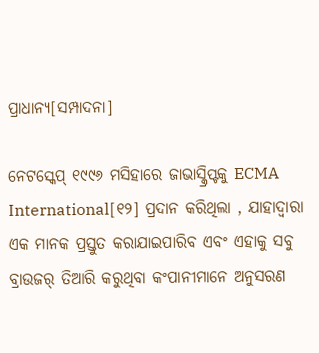ପ୍ରାଧାନ୍ୟ[ସମ୍ପାଦନା]

ନେଟସ୍କେପ୍ ୧୯୯୬ ମସିହାରେ ଜାଭାସ୍କ୍ରିପ୍ଟକୁ ECMA International[୧୨] ପ୍ରଦାନ କରିଥିଲା , ଯାହାଦ୍ୱାରା ଏକ ମାନକ ପ୍ରସ୍ତୁତ କରାଯାଇପାରିବ ଏବଂ ଏହାକୁ ସବୁ ବ୍ରାଉଜର୍ ତିଆରି କରୁଥିବା କଂପାନୀମାନେ ଅନୁସରଣ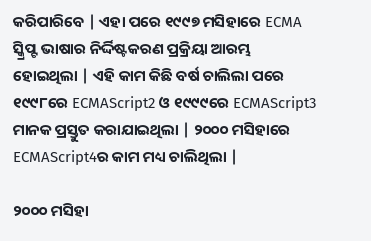କରିପାରିବେ | ଏହା ପରେ ୧୯୯୭ ମସିହାରେ ECMA ସ୍କ୍ରିପ୍ଟ ଭାଷାର ନିର୍ଦ୍ଦିଷ୍ଟକରଣ ପ୍ରକ୍ରିୟା ଆରମ୍ଭ ହୋଇଥିଲା | ଏହି କାମ କିଛି ବର୍ଷ ଚାଲିଲା ପରେ ୧୯୯୮ରେ ECMAScript2 ଓ ୧୯୯୯ରେ ECMAScript3 ମାନକ ପ୍ରସ୍ତୁତ କରାଯାଇଥିଲା | ୨୦୦୦ ମସିହାରେ ECMAScript4ର କାମ ମଧ୍ୟ ଚାଲିଥିଲା |

୨୦୦୦ ମସିହା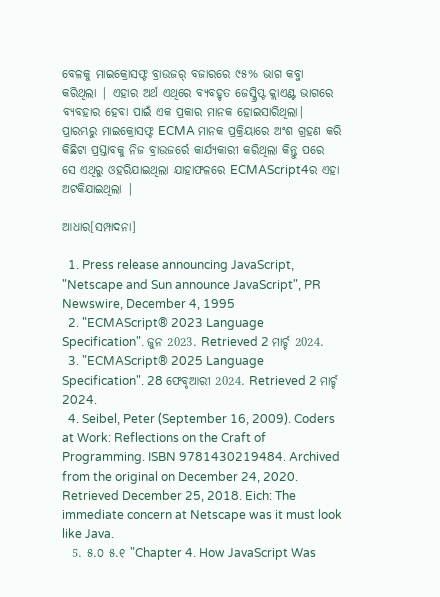ବେଳକୁ ମାଇକ୍ରୋସଫ୍ଟ ବ୍ରାଉଜର୍ ବଜାରରେ ୯୫% ଭାଗ କବ୍ଜା କରିଥିଲା | ଏହାର ଅର୍ଥ ଏଥିରେ ବ୍ୟବହୃତ ଜେସ୍କ୍ରିପ୍ଟ କ୍ଲାଏଣ୍ଟ ଭାଗରେ ବ୍ୟବହାର ହେବା ପାଇଁ ଏକ ପ୍ରକାର ମାନକ ହୋଇସାରିଥିଲା| ପ୍ରାରମ୍ଭରୁ ମାଇକ୍ରୋସଫ୍ଟ ECMA ମାନକ ପ୍ରକ୍ରିୟାରେ ଅଂଶ ଗ୍ରହଣ କରି କିଛିଟା ପ୍ରସ୍ତାବକୁ ନିଜ ବ୍ରାଉଜର୍ରେ କାର୍ଯ୍ୟକାରୀ କରିଥିଲା କିନ୍ତୁ ପରେ ସେ ଏଥିରୁ ଓହରିଯାଇଥିଲା ଯାହାଫଳରେ ECMAScript4ର ଏହା ଅଟକିଯାଇଥିଲା |

ଆଧାର[ସମ୍ପାଦନା]

  1. Press release announcing JavaScript, "Netscape and Sun announce JavaScript", PR Newswire, December 4, 1995
  2. "ECMAScript® 2023 Language Specification". ଜୁନ 2023. Retrieved 2 ମାର୍ଚ୍ଚ 2024.
  3. "ECMAScript® 2025 Language Specification". 28 ଫେବୃଆରୀ 2024. Retrieved 2 ମାର୍ଚ୍ଚ 2024.
  4. Seibel, Peter (September 16, 2009). Coders at Work: Reflections on the Craft of Programming. ISBN 9781430219484. Archived from the original on December 24, 2020. Retrieved December 25, 2018. Eich: The immediate concern at Netscape was it must look like Java.
  5. ୫.୦ ୫.୧ "Chapter 4. How JavaScript Was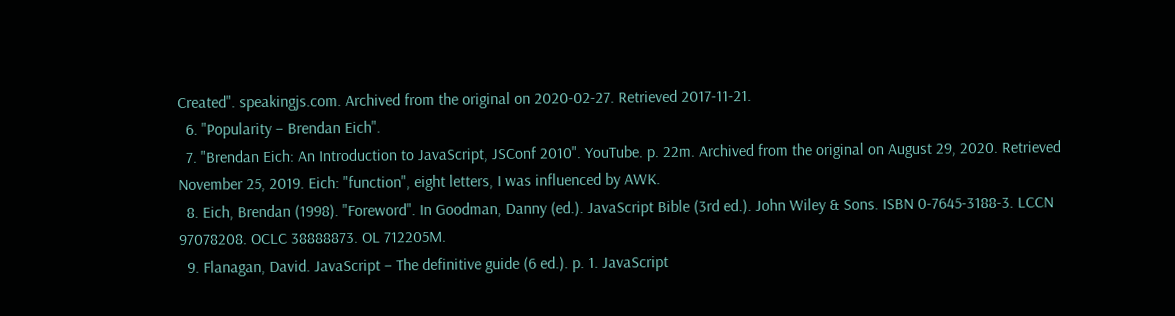Created". speakingjs.com. Archived from the original on 2020-02-27. Retrieved 2017-11-21.
  6. "Popularity – Brendan Eich".
  7. "Brendan Eich: An Introduction to JavaScript, JSConf 2010". YouTube. p. 22m. Archived from the original on August 29, 2020. Retrieved November 25, 2019. Eich: "function", eight letters, I was influenced by AWK.
  8. Eich, Brendan (1998). "Foreword". In Goodman, Danny (ed.). JavaScript Bible (3rd ed.). John Wiley & Sons. ISBN 0-7645-3188-3. LCCN 97078208. OCLC 38888873. OL 712205M.
  9. Flanagan, David. JavaScript – The definitive guide (6 ed.). p. 1. JavaScript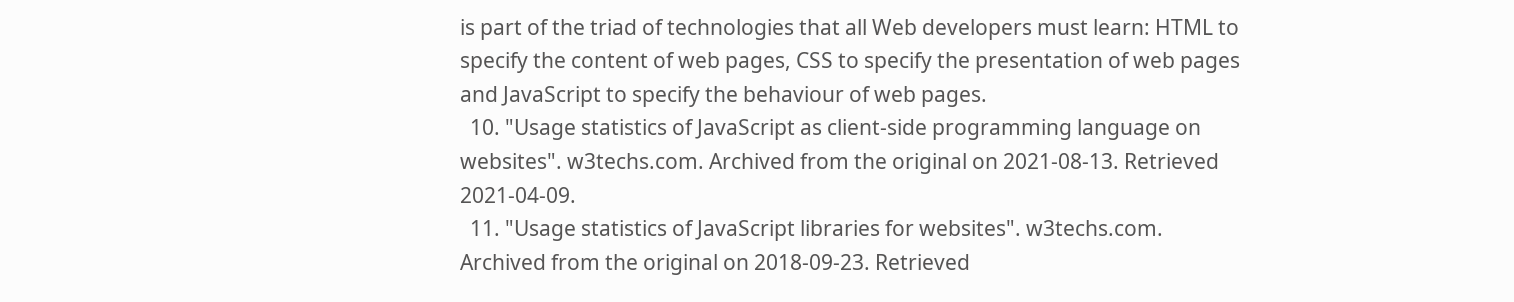is part of the triad of technologies that all Web developers must learn: HTML to specify the content of web pages, CSS to specify the presentation of web pages and JavaScript to specify the behaviour of web pages.
  10. "Usage statistics of JavaScript as client-side programming language on websites". w3techs.com. Archived from the original on 2021-08-13. Retrieved 2021-04-09.
  11. "Usage statistics of JavaScript libraries for websites". w3techs.com. Archived from the original on 2018-09-23. Retrieved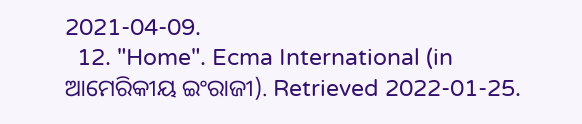2021-04-09.
  12. "Home". Ecma International (in ଆମେରିକୀୟ ଇଂରାଜୀ). Retrieved 2022-01-25.